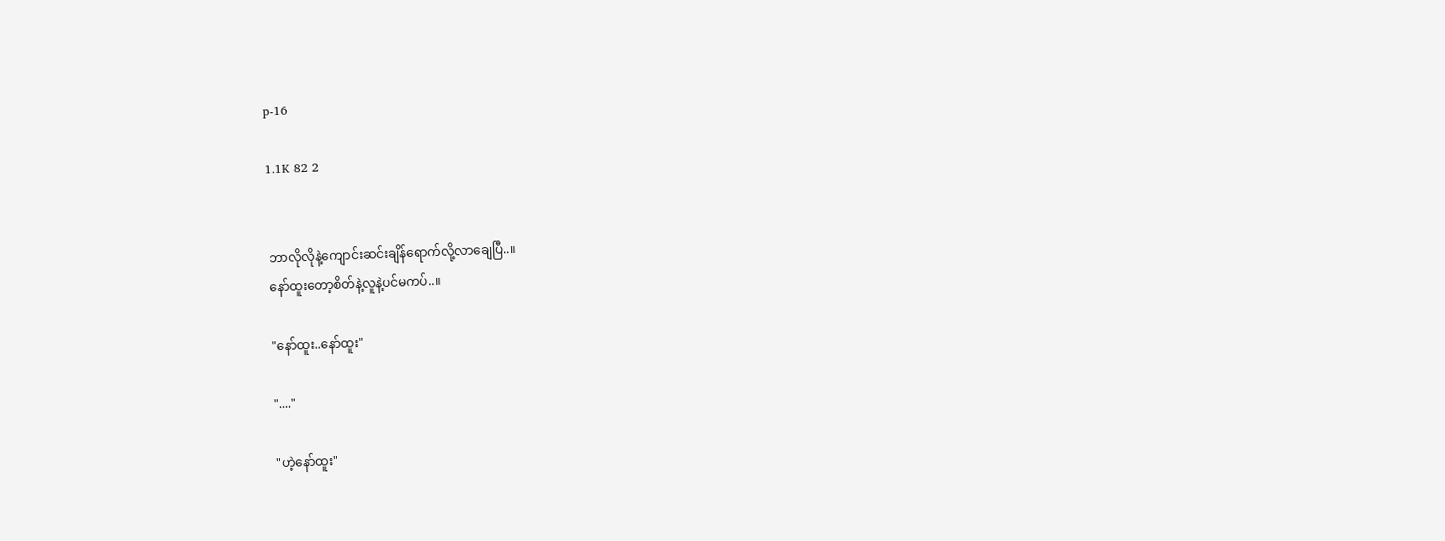p-16

1.1K 82 2


ဘာလိုလိုနဲ့ကျောင်းဆင်းချိန်ရောက်လို့လာချေပြီ..။
နော်ထူးတော့စိတ်နဲ့လူနဲ့ပင်မကပ်..။

"နော်ထူး..နော်ထူး"

"...."

"ဟဲ့နော်ထူး"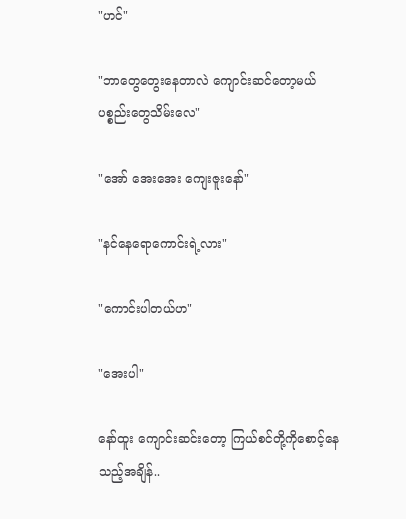"ဟင်"

"ဘာတွေတွေးနေတာလဲ ကျောင်းဆင်တော့မယ် ပစ္စည်းတွေသိမ်းလေ"

"အော် အေးအေး ကျေးဇူးနော်"

"နင်နေရောကောင်းရဲ့လား"

"ကောင်းပါတယ်ဟ"

"အေးပါ"

နော်ထူး ကျောင်းဆင်းတော့ ကြယ်စင်တို့ကိုစောင့်နေသည့်အချိန်..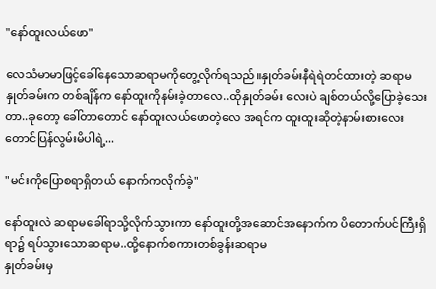"နော်ထူးလယ်ဖော"

လေသံမာမာဖြင့်ခေါ်နေသောဆရာမကိုတွေ့လိုက်ရသည်။နှုတ်ခမ်းနီရဲရဲတင်ထားတဲ့ ဆရာမနှုတ်ခမ်းက တစ်ချိန်က နော်ထူးကိုနမ်းခဲ့တာလေ..ထိုနှုတ်ခမ်း လေးပဲ ချစ်တယ်လို့ပြောခဲ့သေးတာ..ခုတော့ ခေါ်တာတောင် နော်ထူးလယ်ဖောတဲ့လေ အရင်က ထူးထူးဆိုတဲ့နာမ်းစားလေးတောင်ပြန်လွမ်းမိပါရဲ့...

"မင်းကိုပြောစရာရှိတယ် နောက်ကလိုက်ခဲ့"

နော်ထူးလဲ ဆရာမခေါ်ရာသို့လိုက်သွားကာ နော်ထူးတို့အဆောင်အနောက်က ပိတောက်ပင်ကြီးရှိရာ၌ ရပ်သွားသောဆရာမ..ထို့နောက်စကားတစ်ခွန်းဆရာမ
နှုတ်ခမ်းမှ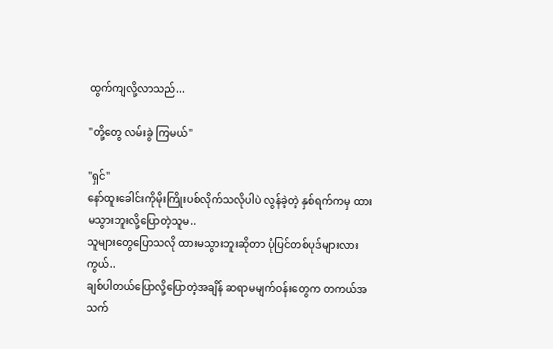ထွက်ကျလို့လာသည်...

"တို့တွေ လမ်းခွဲ ကြမယ်"

"ရှင်"
နော်ထူးခေါင်းကိုမိုးကြိုးပစ်လိုက်သလိုပါပဲ လွန်ခဲ့တဲ့ နှစ်ရက်ကမှ ထားမသွားဘူးလို့ပြောတဲ့သူမ..
သူများတွေပြောသလို ထားမသွားဘူးဆိုတာ ပုံပြင်တစ်ပုဒ်များလားကွယ်..
ချစ်ပါတယ်ပြောလို့ပြောတဲ့အချိန် ဆရာမမျက်ဝန်းတွေက တကယ်အသက်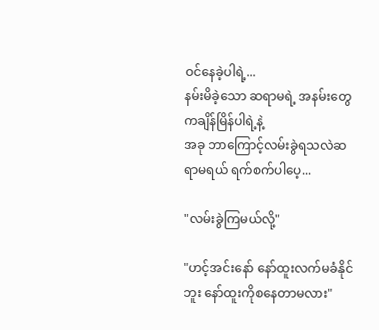ဝင်နေခဲ့ပါရဲ့...
နမ်းမိခဲ့သော ဆရာမရဲ့ အနမ်းတွေကချိန်မြိန်ပါရဲ့နဲ့
အခု ဘာကြောင့်လမ်းခွဲရသလဲဆရာမရယ် ရက်စက်ပါပေ့...

"လမ်းခွဲကြမယ်လို့"

"ဟင့်အင်းနော် နော်ထူးလက်မခံနိုင်ဘူး နော်ထူးကိုစနေတာမလား"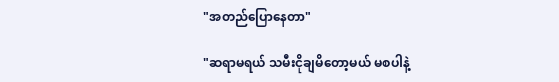"အတည်ပြောနေတာ"

"ဆရာမရယ် သမီးငိုချမိတော့မယ် မစပါနဲ့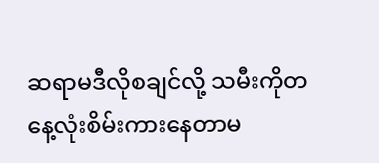ဆရာမဒီလိုစချင်လို့ သမီးကိုတနေ့လုံးစိမ်းကားနေတာမ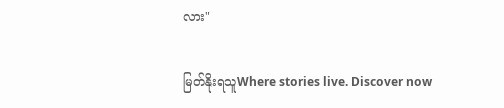လား"

မြတ်နိုးရသူWhere stories live. Discover now